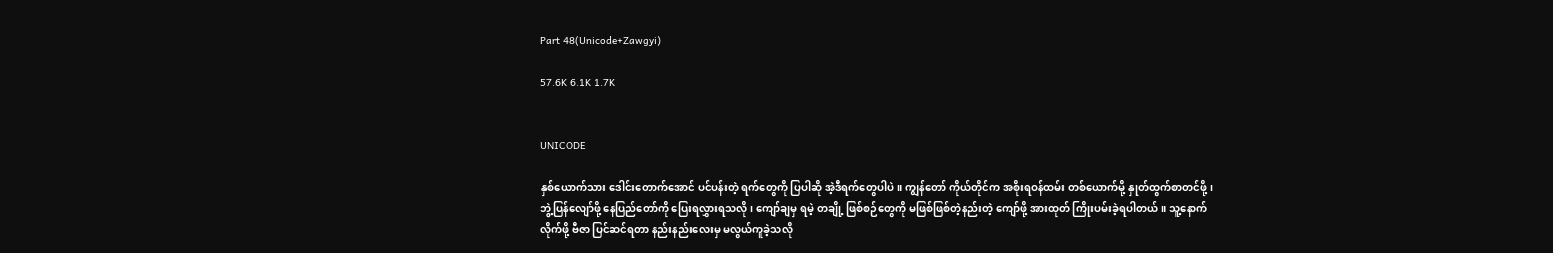Part 48(Unicode+Zawgyi)

57.6K 6.1K 1.7K


UNICODE

နှစ်ယောက်သား ဒေါင်းတောက်အောင် ပင်ပန်းတဲ့ ရက်တွေကို ပြပါဆို အဲ့ဒီရက်တွေပါပဲ။ ကျွန်တော် ကိုယ်တိုင်က အစိုးရဝန်ထမ်း တစ်ယောက်မို့ နှုတ်ထွက်စာတင်ဖို့၊ ဘွဲ့ပြန်လျော်ဖို့ နေပြည်တော်ကို ပြေးရလွှားရသလို၊ ကျော်ချမှ ရမဲ့ တချို့ ဖြစ်စဉ်တွေကို မဖြစ်ဖြစ်တဲ့နည်းတဲ့ ကျော်ဖို့ အားထုတ် ကြိုးပမ်းခဲ့ရပါတယ်။ သူ့နောက်လိုက်ဖို့ ဗီဇာ ပြင်ဆင်ရတာ နည်းနည်းလေးမှ မလွယ်ကူခဲ့သလို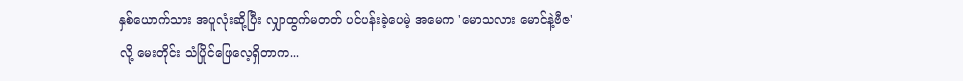နှစ်ယောက်သား အပူလုံးဆို့ပြီး လျှာထွက်မတတ် ပင်ပန်းခဲ့ပေမဲ့ အမေက 'မောသလား မောင်နဲ့ဗီဇ' လို့ မေးတိုင်း သံပြိုင်ဖြေလေ့ရှိတာက...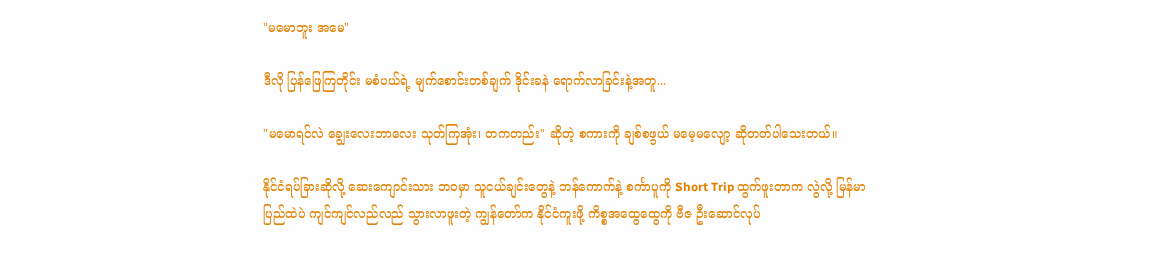"မမောဘူး အမေ"

ဒီလို ပြန်ဖြေကြတိုင်း မစံပယ်ရဲ့ မျက်စောင်းတစ်ချက် ဒိုင်းခနဲ ရောက်လာခြင်းနဲ့အတူ...

"မမောရင်လဲ ချွေးလေးဘာလေး သုတ်ကြအုံး၊ တကတည်း" ဆိုတဲ့ စကားကို ချစ်စဖွယ် မမေ့မလျော့ ဆိုတတ်ပါသေးတယ်။

နိုင်ငံရပ်ခြားဆိုလို့ ဆေးကျောင်းသား ဘဝမှာ သူငယ်ချင်းတွေနဲ့ ဘန်ကောက်နဲ့ စင်္ကာပူကို Short Trip ထွက်ဖူးတာက လွဲလို့ မြန်မာပြည်ထဲပဲ ကျင်ကျင်လည်လည် သွားလာဖူးတဲ့ ကျွန်တော်က နိုင်ငံကူးဖို့ ကိစ္စအထွေထွေကို ဗီဇ ဦးဆောင်လုပ်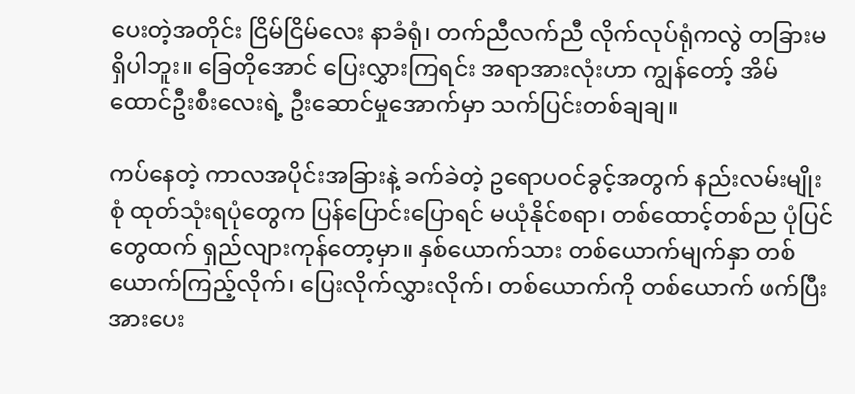ပေးတဲ့အတိုင်း ငြိမ်ငြိမ်လေး နာခံရုံ၊ တက်ညီလက်ညီ လိုက်လုပ်ရုံကလွဲ တခြားမရှိပါဘူး။ ခြေတိုအောင် ပြေးလွှားကြရင်း အရာအားလုံးဟာ ကျွန်တော့် အိမ်ထောင်ဦးစီးလေးရဲ့ ဦးဆောင်မှုအောက်မှာ သက်ပြင်းတစ်ချချ။

ကပ်နေတဲ့ ကာလအပိုင်းအခြားနဲ့ ခက်ခဲတဲ့ ဥရောပဝင်ခွင့်အတွက် နည်းလမ်းမျိုးစုံ ထုတ်သုံးရပုံတွေက ပြန်ပြောင်းပြောရင် မယုံနိုင်စရာ၊ တစ်ထောင့်တစ်ည ပုံပြင်တွေထက် ရှည်လျားကုန်တော့မှာ။ နှစ်ယောက်သား တစ်ယောက်မျက်နှာ တစ်ယောက်ကြည့်လိုက်၊ ပြေးလိုက်လွှားလိုက်၊ တစ်ယောက်ကို တစ်ယောက် ဖက်ပြီး အားပေး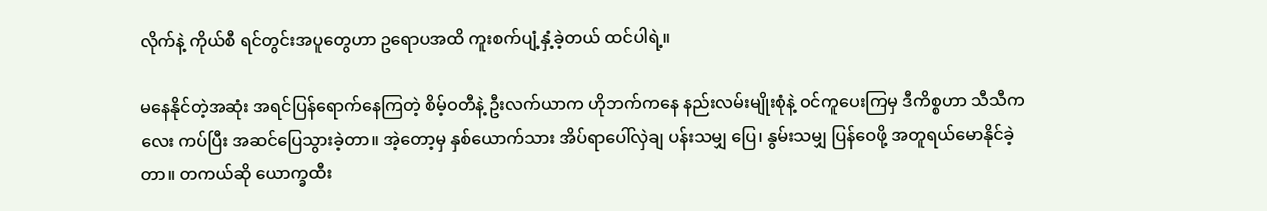လိုက်နဲ့ ကိုယ်စီ ရင်တွင်းအပူတွေဟာ ဥရောပအထိ ကူးစက်ပျံ့နှံ့ခဲ့တယ် ထင်ပါရဲ့။

မနေနိုင်တဲ့အဆုံး အရင်ပြန်ရောက်နေကြတဲ့ စိမ့်ဝတီနဲ့ ဦးလက်ယာက ဟိုဘက်ကနေ နည်းလမ်းမျိုးစုံနဲ့ ဝင်ကူပေးကြမှ ဒီကိစ္စဟာ သီသီကလေး ကပ်ပြီး အဆင်ပြေသွားခဲ့တာ။ အဲ့တော့မှ နှစ်ယောက်သား အိပ်ရာပေါ်လှဲချ ပန်းသမျှ ပြေ၊ နွမ်းသမျှ ပြန်ဝေဖို့ အတူရယ်မောနိုင်ခဲ့တာ။ တကယ်ဆို ယောက္ခထီး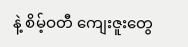နဲ့ စိမ့်ဝတီ ကျေးဇူးတွေ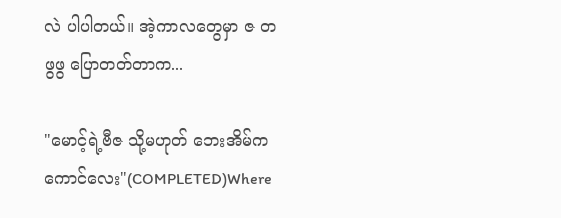လဲ ပါပါတယ်။ အဲ့ကာလတွေမှာ ဇ တဖွဖွ ပြောတတ်တာက...

"မောင့်ရဲ့ဗီဇ သို့မဟုတ် ဘေးအိမ်က ကောင်လေး"(COMPLETED)Where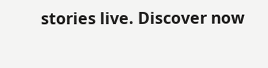stories live. Discover now